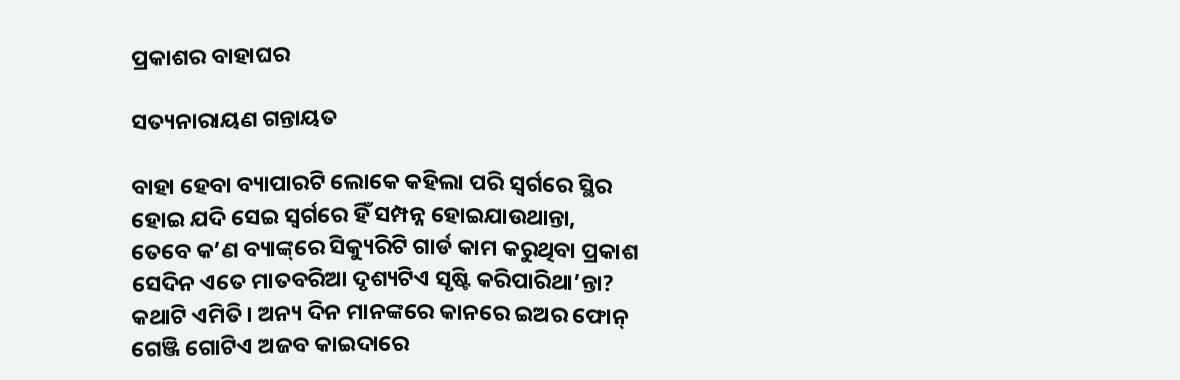ପ୍ରକାଶର ବାହାଘର

ସତ୍ୟନାରାୟଣ ଗନ୍ତାୟତ

ବାହା ହେବା ବ୍ୟାପାରଟି ଲୋକେ କହିଲା ପରି ସ୍ବର୍ଗରେ ସ୍ଥିର ହୋଇ ଯଦି ସେଇ ସ୍ବର୍ଗରେ ହିଁ ସମ୍ପନ୍ନ ହୋଇଯାଉଥାନ୍ତା, ତେବେ କ’ଣ ବ୍ୟାଙ୍କ୍‌ରେ ସିକ୍ୟୁରିଟି ଗାର୍ଡ କାମ କରୁଥିବା ପ୍ରକାଶ ସେଦିନ ଏତେ ମାତବରିଆ ଦୃଶ୍ୟଟିଏ ସୃଷ୍ଟି କରିପାରିଥା’ନ୍ତା?
କଥାଟି ଏମିତି। ଅନ୍ୟ ଦିନ ମାନଙ୍କରେ କାନରେ ଇଅର ଫୋନ୍‌ ଗେଞ୍ଜି ଗୋଟିଏ ଅଜବ କାଇଦାରେ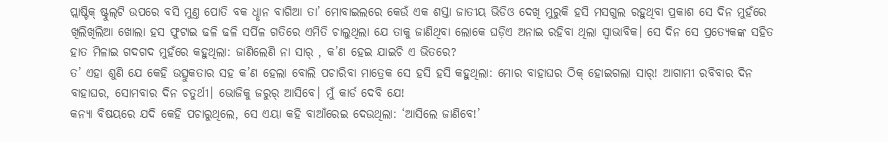ପ୍ଲାଷ୍ଟିକ୍‌ ଷ୍ଟୁଲ୍‌ଟି ଉପରେ ବସି ମୁଣ୍ତ ପୋତି ବକ ଧୢାନ ବାଗିଆ ତା’ ମୋବାଇଲରେ କେଉଁ ଏକ ଶସ୍ତା ଜାତୀୟ ଭିଡିଓ ଦେଖି ମୁରୁକି ହସି ମସଗୁଲ ରହୁଥିବା ପ୍ରକାଶ ସେ ଦିନ ମୁହଁରେ ଖିଲିଖିଲିଆ ଖୋଲା ହସ ଫୁଟାଇ ଢଳି ଢଳି ସର୍ପିଳ ଗତିରେ ଏମିତି ଚାଲୁଥିଲା ଯେ ତାକୁ ଜାଣିଥିବା ଲୋକେ ଘଡ଼ିଏ ଅନାଇ ରହିବା ଥିଲା ସ୍ବାଭାବିକ। ସେ ଦିନ ସେ ପ୍ରତ୍ୟେକଙ୍କ ସହିତ ହାତ ମିଳାଇ ଗଦଗଦ ମୁହଁରେ କହୁଥିଲା: ଜାଣିଲେଣି ନା ସାର‌୍‌ , କ’ଣ ହେଇ ଯାଇଚି ଏ ଭିତରେ?
ତ’ ଏହା ଶୁଣି ଯେ କେହି ଉତ୍ସୁକତାର ସହ କ’ଣ ହେଲା ବୋଲି ପଚାରିବା ମାତ୍ର‌େକ ସେ ହସି ହସି କହୁଥିଲା: ମୋର ବାହାଘର ଠିକ୍‌ ହୋଇଗଲା ସାର‌୍‌! ଆଗାମୀ ରବିବାର ଦିନ ବାହାଘର, ସୋମବାର ଦିନ ଚତୁର୍ଥୀ। ଭୋଜିକୁ ଜରୁର‌୍‌ ଆସିବେ। ମୁଁ କାର୍ଡ ଦେବି ଯେ!
କନ୍ୟା ବିଷୟରେ ଯଦି କେହି ପଚାରୁଥିଲେ, ସେ ଏୟା କହି ବାଆଁରେଇ ଦେଉଥିଲା: ‘ଆସିଲେ ଜାଣିବେ!’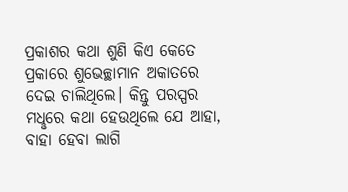ପ୍ରକାଶର କଥା ଶୁଣି କିଏ କେତେ ପ୍ରକାରେ ଶୁଭେଚ୍ଛାମାନ ଅକାତରେ ଦେଇ ଚାଲିଥିଲେ। କିନ୍ତୁ ପରସ୍ପର ମଧୢରେ କଥା ହେଉଥିଲେ ଯେ ଆହା, ବାହା ହେବା ଲାଗି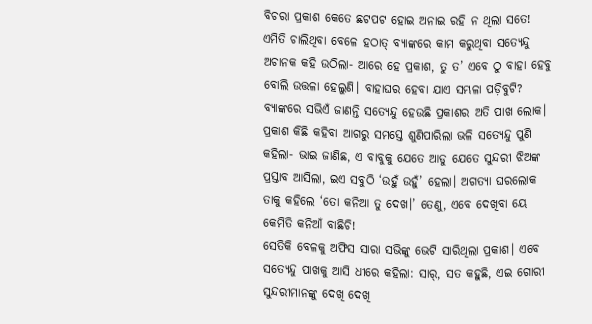ବିଚରା ପ୍ରକାଶ କେତେ ଛଟପଟ ହୋଇ ଅନାଇ ରହି ନ ଥିଲା ସତେ!
ଏମିତି ଚାଲିଥିବା ବେଳେ ହଠାତ୍‌ ବ୍ୟାଙ୍କରେ କାମ କରୁଥିବା ସତ୍ୟେନ୍ଦୁ ଅଚାନକ କହି ଉଠିଲା- ଆରେ ହେ ପ୍ରକାଶ, ତୁ ତ’ ଏବେ ଠୁ ବାହା ହେବୁ ବୋଲି ଉତ୍ତଳା ହେଲୁଣି। ବାହାଘର ହେବା ଯାଏ ସମ୍ଭଳା ପଡ଼ିବୁଟି? ବ୍ୟାଙ୍କରେ ସଭିଏଁ ଜାଣନ୍ତି ସତ୍ୟେନ୍ଦୁ ହେଉଛି ପ୍ରକାଶର ଅତି ପାଖ ଲୋକ।
ପ୍ରକାଶ କିଛି କହିବା ଆଗରୁ ସମସ୍ତେ ଶୁଣିପାରିଲା ଭଳି ସତ୍ୟେନ୍ଦୁ ପୁଣି କହିଲା- ଭାଇ ଜାଣିଛ, ଏ ବାବୁକୁ ଯେତେ ଆଡୁ ଯେତେ ସୁନ୍ଦରୀ ଝିଅଙ୍କ ପ୍ରସ୍ତାବ ଆସିଲା, ଇଏ ସବୁଠି ‘ଉହୁଁ ଉହୁଁ’ ହେଲା। ଅଗତ୍ୟା ଘରଲୋକ ତାକୁ କହିଲେ ‘ତୋ କନିଆ ତୁ ଦେଖ।’ ତେଣୁ, ଏବେ ଦେଖିବା ୟେ କେମିତି କନିଆଁ ବାଛିଚି!
ସେତିକି ବେଳକୁ ଅଫିସ ସାରା ସଭିଙ୍କୁ ଭେଟି ସାରିଥିଲା ପ୍ରକାଶ। ଏବେ ସତ୍ୟେନ୍ଦୁ ପାଖକୁ ଆସି ଧୀରେ କହିଲା: ସାର‌୍‌, ସତ କହୁଛି, ଏଇ ଗୋରୀ ସୁନ୍ଦରୀମାନଙ୍କୁ ଦେଖି ଦେଖି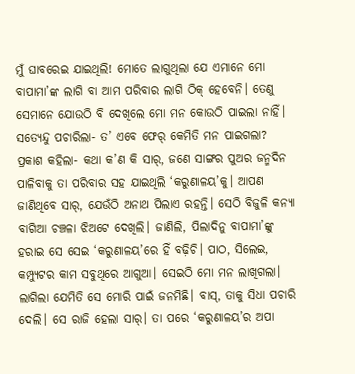ମୁଁ ଘାବରେଇ ଯାଇଥିଲି! ମୋତେ ଲାଗୁଥିଲା ଯେ ଏମାନେ ମୋ ବାପାମା’ଙ୍କ ଲାଗି ବା ଆମ ପରିବାର ଲାଗି ଠିକ୍‌ ହେବେନି। ତେଣୁ ସେମାନେ ଯୋଉଠି ବି ଦେଖିଲେ ମୋ ମନ କୋଉଠି ପାଇଲା ନାହିଁ।
ସତ୍ୟେନ୍ଦୁ ପଚାରିଲା- ତ’ ଏବେ ଫେର‌୍‌ କେମିତି ମନ ପାଇଗଲା?
ପ୍ରକାଶ କହିଲା- କଥା କ’ଣ କି ସାର‌୍‌, ଜଣେ ସାଙ୍ଗର ପୁଅର ଜନ୍ମଦିନ ପାଳିବାକୁ ତା ପରିବାର ସହ ଯାଇଥିଲି ‘କରୁଣାଳୟ’କୁ। ଆପଣ ଜାଣିଥିବେ ସାର‌୍‌, ଯେଉଁଠି ଅନାଥ ପିଲାଏ ରହନ୍ତି। ସେଠି ବିଜୁଳି କନ୍ୟା ବାଗିଆ ଚଞ୍ଚଳା ଝିଅଟେ ଦେଖିଲି। ଜାଣିଲି, ପିଲାଦିନୁ ବାପାମା’ଙ୍କୁ ହରାଇ ସେ ସେଇ ‘କରୁଣାଳୟ’ରେ ହିଁ ବଢ଼ିଚି। ପାଠ, ସିଲେଇ, କମ୍ପ୍ୟୁଟର କାମ ସବୁଥିରେ ଆଗୁଆ। ସେଇଠି ମୋ ମନ ଲାଖିଗଲା। ଲାଗିଲା ଯେମିତି ସେ ମୋରି ପାଇଁ ଜନମିଛି। ବାସ୍‌, ତାକୁ ସିଧା ପଚାରି ଦେଲି। ସେ ରାଜି ହେଲା ସାର‌୍‌। ତା ପରେ ‘କରୁଣାଳୟ’ର ଅପା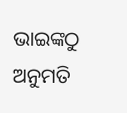ଭାଇଙ୍କଠୁ ଅନୁମତି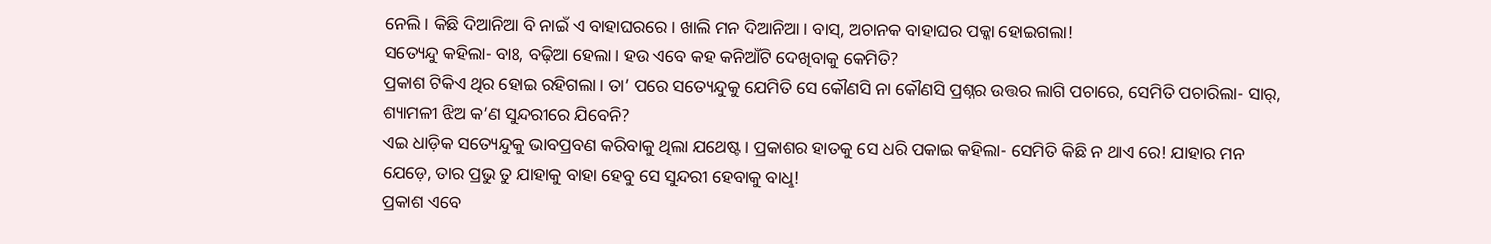ନେଲି। କିଛି ଦିଆନିଆ ବି ନାଇଁ ଏ ବାହାଘରରେ। ଖାଲି ମନ ଦିଆନିଆ। ବାସ୍‌, ଅଚାନକ ବାହାଘର ପକ୍କା ହୋଇଗଲା!
ସତ୍ୟେନ୍ଦୁ କହିଲା- ବାଃ, ବଢ଼ିଆ ହେଲା। ହଉ ଏବେ କହ କନିଆଁଟି ଦେଖିବାକୁ କେମିତି?
ପ୍ରକାଶ ଟିକିଏ ଥିର ହୋଇ ରହିଗଲା। ତା’ ପରେ ସତ୍ୟେନ୍ଦୁକୁ ଯେମିତି ସେ କୌଣସି ନା କୌଣସି ପ୍ରଶ୍ନର ଉତ୍ତର ଲାଗି ପଚାରେ, ସେମିତି ପଚାରିଲା- ସାର୍‌, ଶ୍ୟାମଳୀ ଝିଅ କ’ଣ ସୁନ୍ଦରୀରେ ଯିବେନି?
ଏଇ ଧାଡ଼ିକ ସତ୍ୟେନ୍ଦୁକୁ ଭାବପ୍ରବଣ କରିବାକୁ ଥିଲା ଯଥେଷ୍ଟ। ପ୍ରକାଶର ହାତକୁ ସେ ଧରି ପକାଇ କହିଲା- ସେମିତି କିଛି ନ ଥାଏ ରେ! ଯାହାର ମନ ଯେଡ଼େ, ତାର ପ୍ରଭୁ ତୁ ଯାହାକୁ ବାହା ହେବୁ ସେ ସୁନ୍ଦରୀ ହେବାକୁ ବାଧୢ!
ପ୍ରକାଶ ଏବେ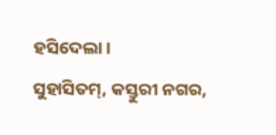ହସିଦେଲା।
ସୁହାସିତମ୍‌, କସ୍ତୁରୀ ନଗର,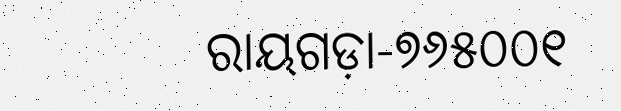ରାୟଗଡ଼ା-୭୬୫୦୦୧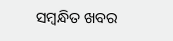ସମ୍ବନ୍ଧିତ ଖବର